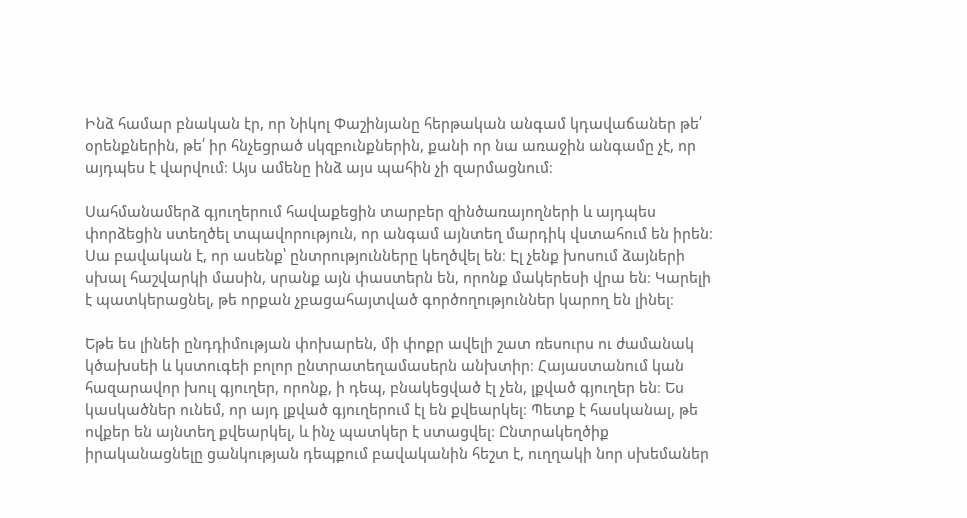Ինձ համար բնական էր, որ Նիկոլ Փաշինյանը հերթական անգամ կդավաճաներ թե՛ օրենքներին, թե՛ իր հնչեցրած սկզբունքներին, քանի որ նա առաջին անգամը չէ, որ այդպես է վարվում։ Այս ամենը ինձ այս պահին չի զարմացնում։

Սահմանամերձ գյուղերում հավաքեցին տարբեր զինծառայողների և այդպես փորձեցին ստեղծել տպավորություն, որ անգամ այնտեղ մարդիկ վստահում են իրեն։ Սա բավական է, որ ասենք՝ ընտրությունները կեղծվել են։ Էլ չենք խոսում ձայների սխալ հաշվարկի մասին, սրանք այն փաստերն են, որոնք մակերեսի վրա են։ Կարելի է պատկերացնել, թե որքան չբացահայտված գործողություններ կարող են լինել։

Եթե ես լինեի ընդդիմության փոխարեն, մի փոքր ավելի շատ ռեսուրս ու ժամանակ կծախսեի և կստուգեի բոլոր ընտրատեղամասերն անխտիր։ Հայաստանում կան հազարավոր խուլ գյուղեր, որոնք, ի դեպ, բնակեցված էլ չեն, լքված գյուղեր են։ Ես կասկածներ ունեմ, որ այդ լքված գյուղերում էլ են քվեարկել։ Պետք է հասկանալ, թե ովքեր են այնտեղ քվեարկել, և ինչ պատկեր է ստացվել։ Ընտրակեղծիք իրականացնելը ցանկության դեպքում բավականին հեշտ է, ուղղակի նոր սխեմաներ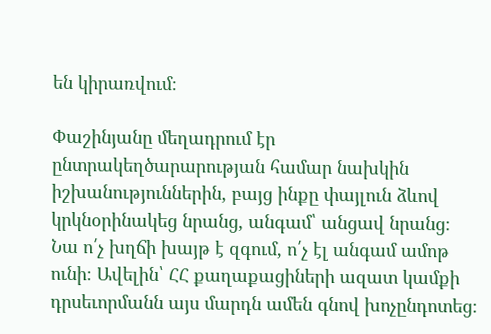են կիրառվում։

Փաշինյանը մեղադրում էր ընտրակեղծարարության համար նախկին իշխանություններին, բայց ինքը փայլուն ձևով կրկնօրինակեց նրանց, անգամ՝ անցավ նրանց։ Նա ո՛չ խղճի խայթ է զգում, ո՛չ էլ անգամ ամոթ ունի։ Ավելին՝ ՀՀ քաղաքացիների ազատ կամքի դրսեւորմանն այս մարդն ամեն գնով խոչընդոտեց։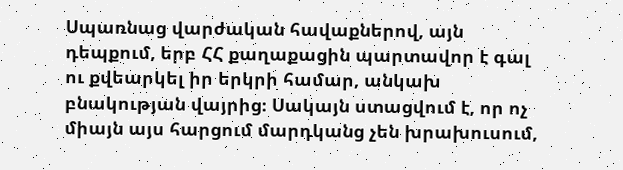Սպառնաց վարժական հավաքներով, այն դեպքում, երբ ՀՀ քաղաքացին պարտավոր է գալ ու քվեարկել իր երկրի համար, անկախ բնակության վայրից։ Սակայն ստացվում է, որ ոչ միայն այս հարցում մարդկանց չեն խրախուսում,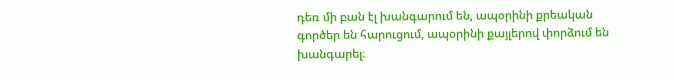դեռ մի բան էլ խանգարում են, ապօրինի քրեական գործեր են հարուցում, ապօրինի քայլերով փորձում են խանգարել։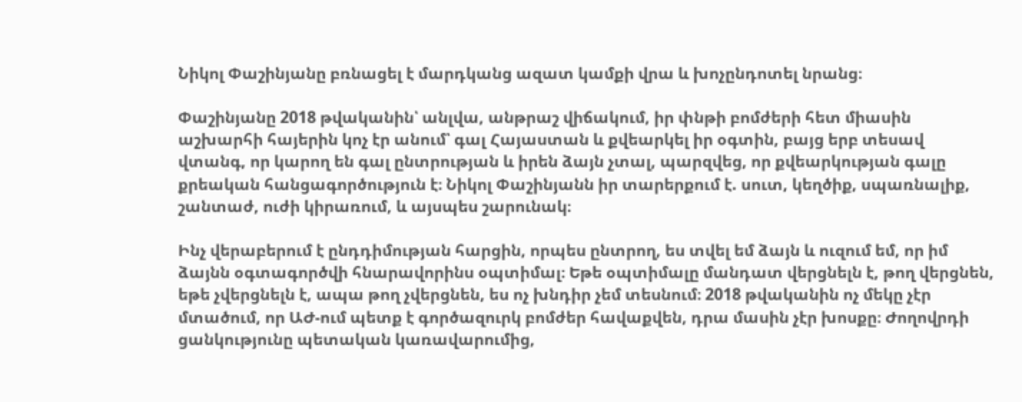Նիկոլ Փաշինյանը բռնացել է մարդկանց ազատ կամքի վրա և խոչընդոտել նրանց։

Փաշինյանը 2018 թվականին՝ անլվա, անթրաշ վիճակում, իր փնթի բոմժերի հետ միասին աշխարհի հայերին կոչ էր անում՝ գալ Հայաստան և քվեարկել իր օգտին, բայց երբ տեսավ վտանգ, որ կարող են գալ ընտրության և իրեն ձայն չտալ, պարզվեց, որ քվեարկության գալը քրեական հանցագործություն է։ Նիկոլ Փաշինյանն իր տարերքում է. սուտ, կեղծիք, սպառնալիք, շանտաժ, ուժի կիրառում, և այսպես շարունակ։

Ինչ վերաբերում է ընդդիմության հարցին, որպես ընտրող, ես տվել եմ ձայն և ուզում եմ, որ իմ ձայնն օգտագործվի հնարավորինս օպտիմալ։ Եթե օպտիմալը մանդատ վերցնելն է, թող վերցնեն, եթե չվերցնելն է, ապա թող չվերցնեն, ես ոչ խնդիր չեմ տեսնում։ 2018 թվականին ոչ մեկը չէր մտածում, որ ԱԺ-ում պետք է գործազուրկ բոմժեր հավաքվեն, դրա մասին չէր խոսքը։ Ժողովրդի ցանկությունը պետական կառավարումից,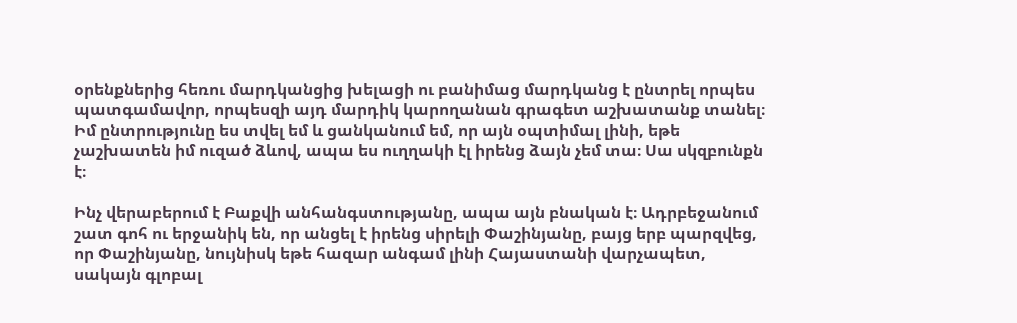օրենքներից հեռու մարդկանցից խելացի ու բանիմաց մարդկանց է ընտրել որպես պատգամավոր, որպեսզի այդ մարդիկ կարողանան գրագետ աշխատանք տանել։ Իմ ընտրությունը ես տվել եմ և ցանկանում եմ, որ այն օպտիմալ լինի, եթե չաշխատեն իմ ուզած ձևով, ապա ես ուղղակի էլ իրենց ձայն չեմ տա։ Սա սկզբունքն է։

Ինչ վերաբերում է Բաքվի անհանգստությանը, ապա այն բնական է։ Ադրբեջանում շատ գոհ ու երջանիկ են, որ անցել է իրենց սիրելի Փաշինյանը, բայց երբ պարզվեց, որ Փաշինյանը, նույնիսկ եթե հազար անգամ լինի Հայաստանի վարչապետ, սակայն գլոբալ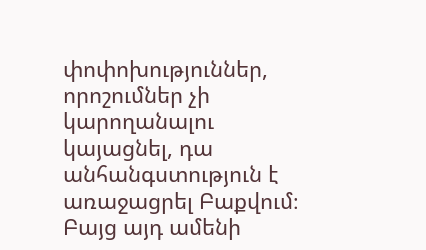փոփոխություններ, որոշումներ չի կարողանալու կայացնել, դա անհանգստություն է առաջացրել Բաքվում։ Բայց այդ ամենի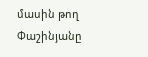մասին թող Փաշինյանը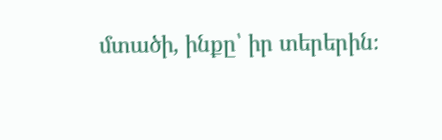մտածի, ինքը՝ իր տերերին։